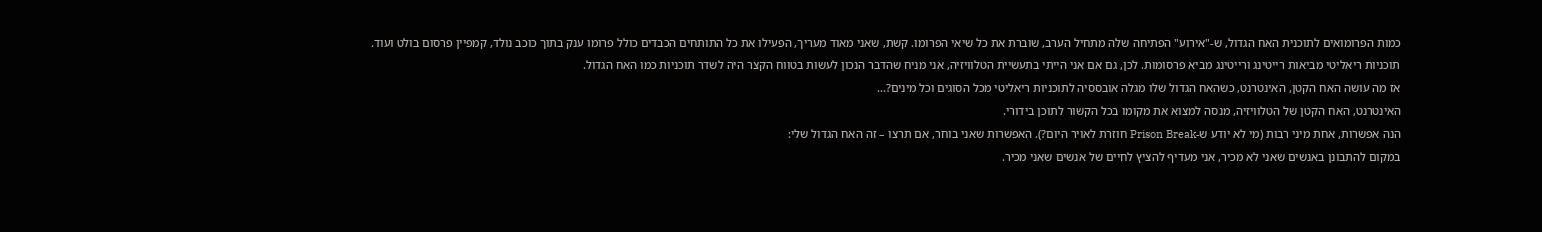כמות הפרומואים לתוכנית האח הגדול, ש-"אירוע" הפתיחה שלה מתחיל הערב, שוברת את כל שיאי הפרומו. קשת, שאני מאוד מעריך, הפעילו את כל התותחים הכבדים כולל פרומו ענק בתוך כוכב נולד, קמפיין פרסום בולט ועוד.
תוכניות ריאליטי מביאות רייטינג ורייטינג מביא פרסומות. לכן, גם אם אני הייתי בתעשיית הטלוויזיה, אני מניח שהדבר הנכון לעשות בטווח הקצר היה לשדר תוכניות כמו האח הגדול.
אז מה עושה האח הקטן, האינטרנט, כשהאח הגדול שלו מגלה אובססיה לתוכניות ריאליטי מכל הסוגים וכל מינים?...
האינטרנט, האח הקטן של הטלוויזיה, מנסה למצוא את מקומו בכל הקשור לתוכן בידורי.
הנה אפשרות, אחת מיני רבות (מי לא יודע ש-Prison Break חוזרת לאויר היום?). האפשרות שאני בוחר, אם תרצו – זה האח הגדול שלי:
במקום להתבונן באנשים שאני לא מכיר, אני מעדיף להציץ לחיים של אנשים שאני מכיר.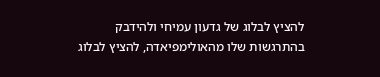להציץ לבלוג של גדעון עמיחי ולהידבק בהתרגשות שלו מהאולימפיאדה, להציץ לבלוג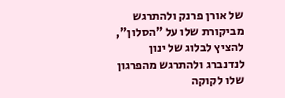של אורן פרנק ולהתרגש מביקורת שלו על "הסלון", להציץ לבלוג של ינון לנדנברג ולהתרגש מהפרגון שלו לקוקה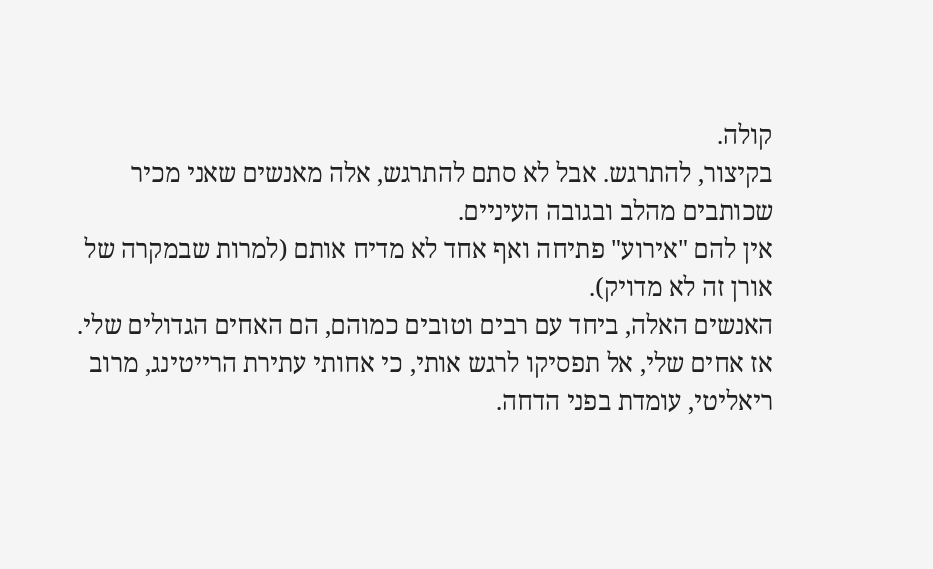קולה.
בקיצור, להתרגש. אבל לא סתם להתרגש, אלה מאנשים שאני מכיר שכותבים מהלב ובגובה העיניים.
אין להם "אירוע" פתיחה ואף אחד לא מדיח אותם (למרות שבמקרה של אורן זה לא מדויק).
האנשים האלה, ביחד עם רבים וטובים כמוהם, הם האחים הגדולים שלי.
אז אחים שלי, אל תפסיקו לרגש אותי, כי אחותי עתירת הרייטינג, מרוב ריאליטי, עומדת בפני הדחה.